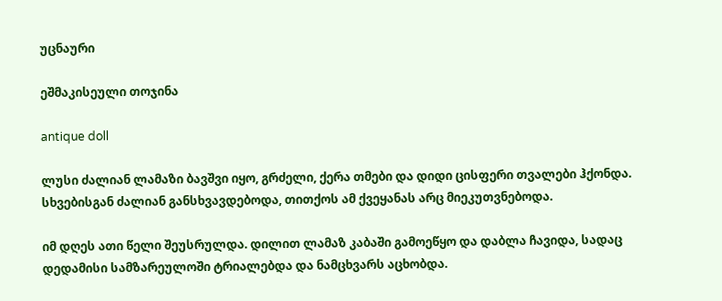უცნაური

ეშმაკისეული თოჯინა

antique doll

ლუსი ძალიან ლამაზი ბავშვი იყო, გრძელი, ქერა თმები და დიდი ცისფერი თვალები ჰქონდა. სხვებისგან ძალიან განსხვავდებოდა, თითქოს ამ ქვეყანას არც მიეკუთვნებოდა.

იმ დღეს ათი წელი შეუსრულდა. დილით ლამაზ კაბაში გამოეწყო და დაბლა ჩავიდა, სადაც დედამისი სამზარეულოში ტრიალებდა და ნამცხვარს აცხობდა.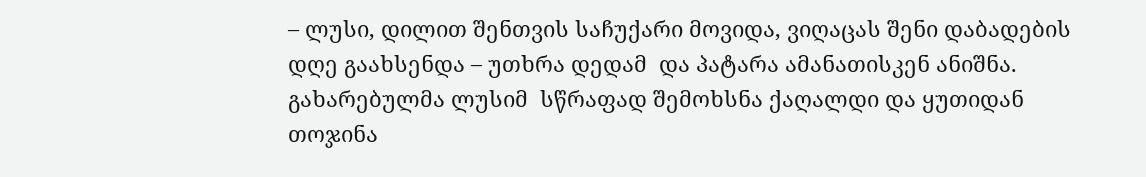– ლუსი, დილით შენთვის საჩუქარი მოვიდა, ვიღაცას შენი დაბადების დღე გაახსენდა – უთხრა დედამ  და პატარა ამანათისკენ ანიშნა. გახარებულმა ლუსიმ  სწრაფად შემოხსნა ქაღალდი და ყუთიდან თოჯინა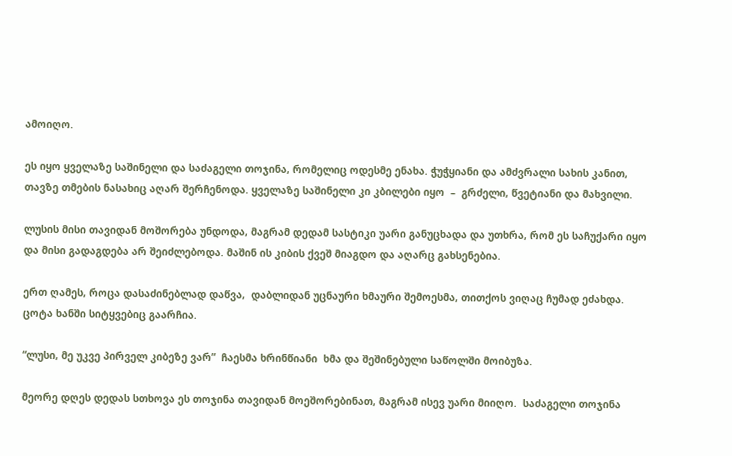ამოიღო.

ეს იყო ყველაზე საშინელი და საძაგელი თოჯინა, რომელიც ოდესმე ენახა. ჭუჭყიანი და ამძვრალი სახის კანით, თავზე თმების ნასახიც აღარ შერჩენოდა. ყველაზე საშინელი კი კბილები იყო  –  გრძელი, წვეტიანი და მახვილი.

ლუსის მისი თავიდან მოშორება უნდოდა, მაგრამ დედამ სასტიკი უარი განუცხადა და უთხრა, რომ ეს საჩუქარი იყო და მისი გადაგდება არ შეიძლებოდა. მაშინ ის კიბის ქვეშ მიაგდო და აღარც გახსენებია.

ერთ ღამეს, როცა დასაძინებლად დაწვა,  დაბლიდან უცნაური ხმაური შემოესმა, თითქოს ვიღაც ჩუმად ეძახდა. ცოტა ხანში სიტყვებიც გაარჩია.

“ლუსი, მე უკვე პირველ კიბეზე ვარ”  ჩაესმა ხრინწიანი  ხმა და შეშინებული საწოლში მოიბუზა.

მეორე დღეს დედას სთხოვა ეს თოჯინა თავიდან მოეშორებინათ, მაგრამ ისევ უარი მიიღო.  საძაგელი თოჯინა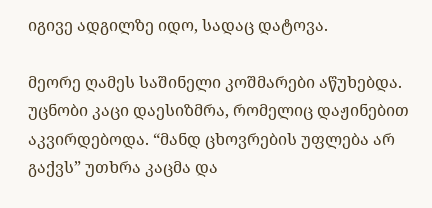იგივე ადგილზე იდო, სადაც დატოვა.

მეორე ღამეს საშინელი კოშმარები აწუხებდა. უცნობი კაცი დაესიზმრა, რომელიც დაჟინებით აკვირდებოდა. “მანდ ცხოვრების უფლება არ გაქვს” უთხრა კაცმა და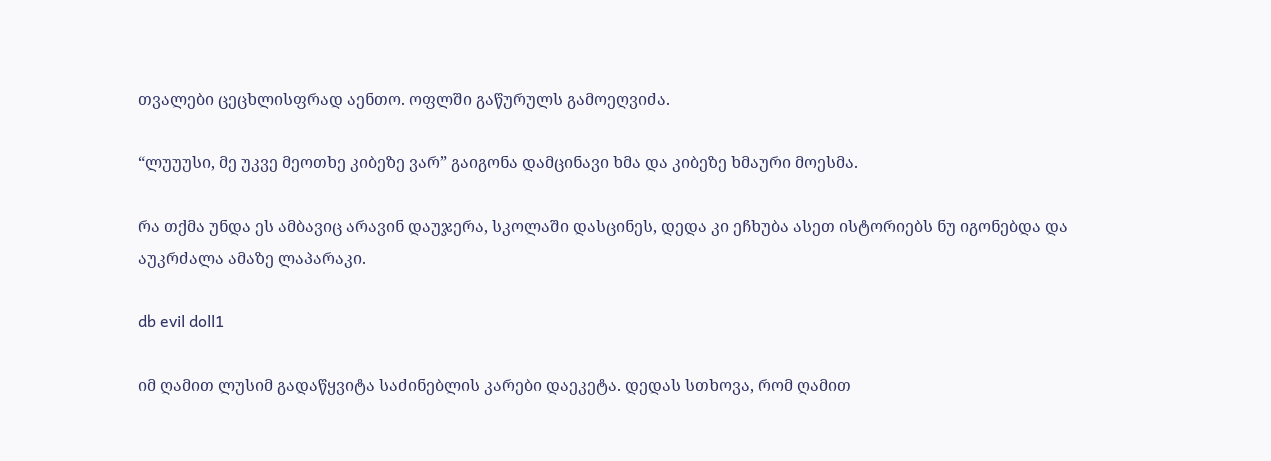თვალები ცეცხლისფრად აენთო. ოფლში გაწურულს გამოეღვიძა.

“ლუუუსი, მე უკვე მეოთხე კიბეზე ვარ” გაიგონა დამცინავი ხმა და კიბეზე ხმაური მოესმა.

რა თქმა უნდა ეს ამბავიც არავინ დაუჯერა, სკოლაში დასცინეს, დედა კი ეჩხუბა ასეთ ისტორიებს ნუ იგონებდა და აუკრძალა ამაზე ლაპარაკი.

db evil doll1

იმ ღამით ლუსიმ გადაწყვიტა საძინებლის კარები დაეკეტა. დედას სთხოვა, რომ ღამით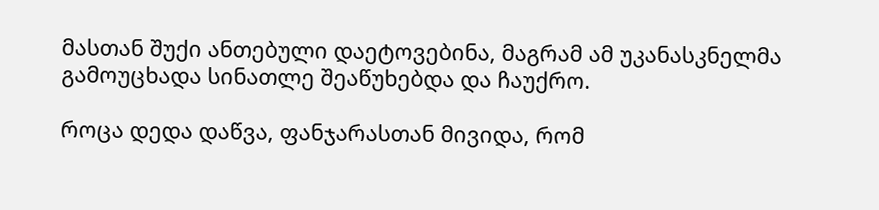მასთან შუქი ანთებული დაეტოვებინა, მაგრამ ამ უკანასკნელმა გამოუცხადა სინათლე შეაწუხებდა და ჩაუქრო.

როცა დედა დაწვა, ფანჯარასთან მივიდა, რომ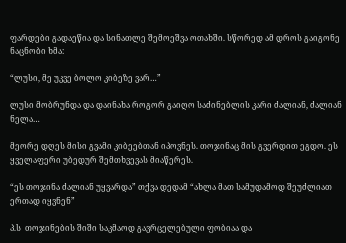ფარდები გადაეწია და სინათლე შემოეშვა ოთახში. სწორედ ამ დროს გაიგონე ნაცნობი ხმა:

“ლუსი, მე უკვე ბოლო კიბეზე ვარ…”

ლუსი მობრუნდა და დაინახა როგორ გაიღო საძინებლის კარი ძალიან, ძალიან ნელა…

მეორე დღეს მისი გვამი კიბეებთან იპოვნეს. თოჯინაც მის გვერდით ეგდო. ეს ყველაფერი უბედურ შემთხვევას მიაწერეს.

“ეს თოჯინა ძალიან უყვარდა” თქვა დედამ “ახლა მათ სამუდამოდ შეუძლიათ ერთად იყვნენ”

პ.ს  თოჯინების შიში საკმაოდ გავრცელებული ფობიაა და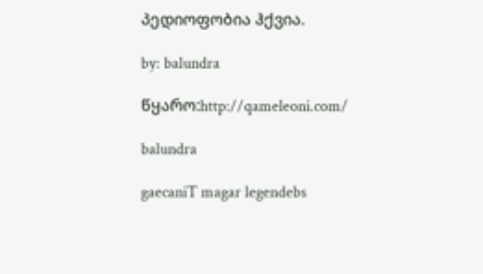პედიოფობია ჰქვია.

by: balundra

წყარო:http://qameleoni.com/

balundra

gaecaniT magar legendebs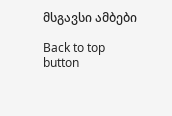მსგავსი ამბები

Back to top button